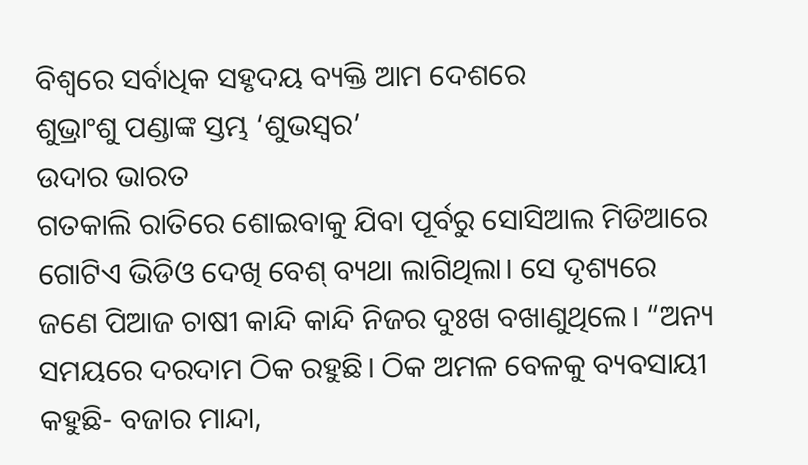ବିଶ୍ବରେ ସର୍ବାଧିକ ସହୃଦୟ ବ୍ୟକ୍ତି ଆମ ଦେଶରେ
ଶୁଭ୍ରାଂଶୁ ପଣ୍ଡାଙ୍କ ସ୍ତମ୍ଭ ‘ଶୁଭସ୍ବର’
ଉଦାର ଭାରତ
ଗତକାଲି ରାତିରେ ଶୋଇବାକୁ ଯିବା ପୂର୍ବରୁ ସୋସିଆଲ ମିଡିଆରେ ଗୋଟିଏ ଭିଡିଓ ଦେଖି ବେଶ୍ ବ୍ୟଥା ଲାଗିଥିଲା। ସେ ଦୃଶ୍ୟରେ ଜଣେ ପିଆଜ ଚାଷୀ କାନ୍ଦି କାନ୍ଦି ନିଜର ଦୁଃଖ ବଖାଣୁଥିଲେ। “ଅନ୍ୟ ସମୟରେ ଦରଦାମ ଠିକ ରହୁଛି। ଠିକ ଅମଳ ବେଳକୁ ବ୍ୟବସାୟୀ କହୁଛି- ବଜାର ମାନ୍ଦା,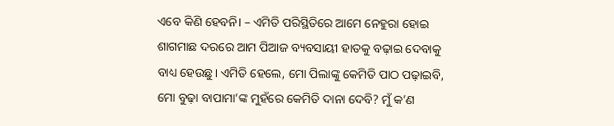ଏବେ କିଣି ହେବନି। – ଏମିତି ପରିସ୍ଥିତିରେ ଆମେ ନେହୁରା ହୋଇ ଶାଗମାଛ ଦରରେ ଆମ ପିଆଜ ବ୍ୟବସାୟୀ ହାତକୁ ବଢ଼ାଇ ଦେବାକୁ ବାଧ୍ୟ ହେଉଛୁ। ଏମିତି ହେଲେ, ମୋ ପିଲାଙ୍କୁ କେମିତି ପାଠ ପଢ଼ାଇବି, ମୋ ବୁଢ଼ା ବାପାମା’ଙ୍କ ମୁହଁରେ କେମିତି ଦାନା ଦେବି? ମୁଁ କ’ଣ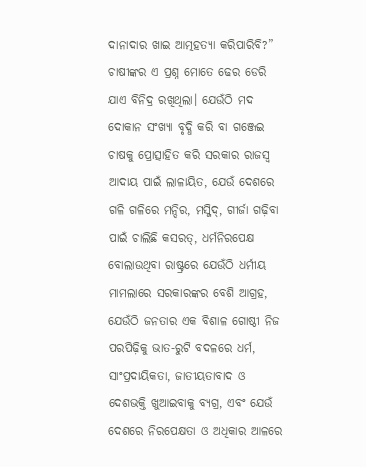ଦାନାଦାର ଖାଇ ଆତ୍ମହତ୍ୟା କରିପାରିବି?”
ଚାଷୀଙ୍କର ଏ ପ୍ରଶ୍ନ ମୋତେ ଢେର ଡେରି ଯାଏ ବିନିଦ୍ର ରଖିଥିଲା। ଯେଉଁଠି ମଦ ଦୋକାନ ସଂଖ୍ୟା ବୃଦ୍ଧି କରି ବା ଗଞ୍ଜେଇ ଚାଷକୁ ପ୍ରୋତ୍ସାହିତ କରି ସରକାର ରାଜସ୍ବ ଆଦାୟ ପାଇଁ ଲାଳାୟିତ, ଯେଉଁ ଦେଶରେ ଗଳି ଗଳିରେ ମନ୍ଦିର, ମସ୍ଜିଦ୍, ଗୀର୍ଜା ଗଢ଼ିବା ପାଇଁ ଚାଲିଛି କସରତ୍, ଧର୍ମନିରପେକ୍ଷ ବୋଲାଉଥିବା ରାଷ୍ଟ୍ରରେ ଯେଉଁଠି ଧର୍ମୀୟ ମାମଲାରେ ସରକାରଙ୍କର ବେଶି ଆଗ୍ରହ, ଯେଉଁଠି ଜନତାର ଏକ ବିଶାଳ ଗୋଷ୍ଠୀ ନିଜ ପରପିଢ଼ିକୁ ଭାତ-ରୁଟି ବଦଳରେ ଧର୍ମ, ସାଂପ୍ରଦାୟିକତା, ଜାତୀୟତାବାଦ ଓ ଦେଶଭକ୍ତି ଖୁଆଇବାକୁ ବ୍ୟଗ୍ର, ଏବଂ ଯେଉଁ ଦେଶରେ ନିରପେକ୍ଷତା ଓ ଅଧିକାର ଆଳରେ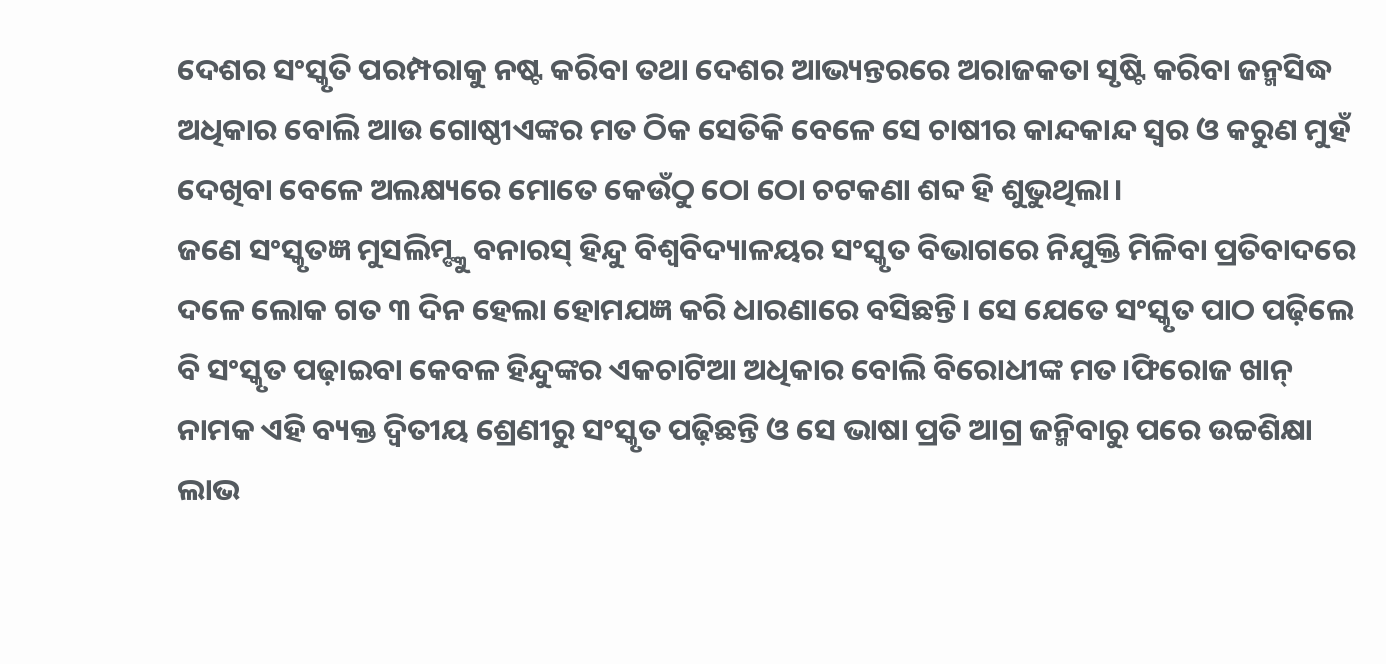ଦେଶର ସଂସ୍କୃତି ପରମ୍ପରାକୁ ନଷ୍ଟ କରିବା ତଥା ଦେଶର ଆଭ୍ୟନ୍ତରରେ ଅରାଜକତା ସୃଷ୍ଟି କରିବା ଜନ୍ମସିଦ୍ଧ ଅଧିକାର ବୋଲି ଆଉ ଗୋଷ୍ଠୀଏଙ୍କର ମତ ଠିକ ସେତିକି ବେଳେ ସେ ଚାଷୀର କାନ୍ଦକାନ୍ଦ ସ୍ବର ଓ କରୁଣ ମୁହଁ ଦେଖିବା ବେଳେ ଅଲକ୍ଷ୍ୟରେ ମୋତେ କେଉଁଠୁ ଠୋ ଠୋ ଚଟକଣା ଶବ୍ଦ ହି ଶୁଭୁଥିଲା।
ଜଣେ ସଂସ୍କୃତଜ୍ଞ ମୁସଲିମ୍ଙ୍କୁ ବନାରସ୍ ହିନ୍ଦୁ ବିଶ୍ବବିଦ୍ୟାଳୟର ସଂସ୍କୃତ ବିଭାଗରେ ନିଯୁକ୍ତି ମିଳିବା ପ୍ରତିବାଦରେ ଦଳେ ଲୋକ ଗତ ୩ ଦିନ ହେଲା ହୋମଯଜ୍ଞ କରି ଧାରଣାରେ ବସିଛନ୍ତି। ସେ ଯେତେ ସଂସ୍କୃତ ପାଠ ପଢ଼ିଲେ ବି ସଂସ୍କୃତ ପଢ଼ାଇବା କେବଳ ହିନ୍ଦୁଙ୍କର ଏକଚାଟିଆ ଅଧିକାର ବୋଲି ବିରୋଧୀଙ୍କ ମତ।ଫିରୋଜ ଖାନ୍ ନାମକ ଏହି ବ୍ୟକ୍ତ ଦ୍ବିତୀୟ ଶ୍ରେଣୀରୁ ସଂସ୍କୃତ ପଢ଼ିଛନ୍ତି ଓ ସେ ଭାଷା ପ୍ରତି ଆଗ୍ର ଜନ୍ମିବାରୁ ପରେ ଉଚ୍ଚଶିକ୍ଷା ଲାଭ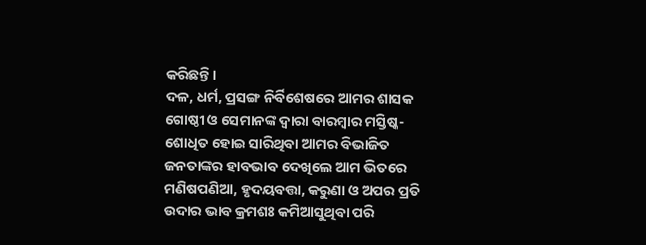କରିଛନ୍ତି।
ଦଳ, ଧର୍ମ, ପ୍ରସଙ୍ଗ ନିର୍ବିଶେଷରେ ଆମର ଶାସକ ଗୋଷ୍ଠୀ ଓ ସେମାନଙ୍କ ଦ୍ବାରା ବାରମ୍ବାର ମସ୍ତିଷ୍କ-ଶୋଧିତ ହୋଇ ସାରିଥିବା ଆମର ବିଭାଜିତ ଜନତାଙ୍କର ହାବଭାବ ଦେଖିଲେ ଆମ ଭିତରେ ମଣିଷପଣିଆ, ହୃଦୟବତ୍ତା, କରୁଣା ଓ ଅପର ପ୍ରତି ଉଦାର ଭାବ କ୍ରମଶଃ କମିଆସୁଥିବା ପରି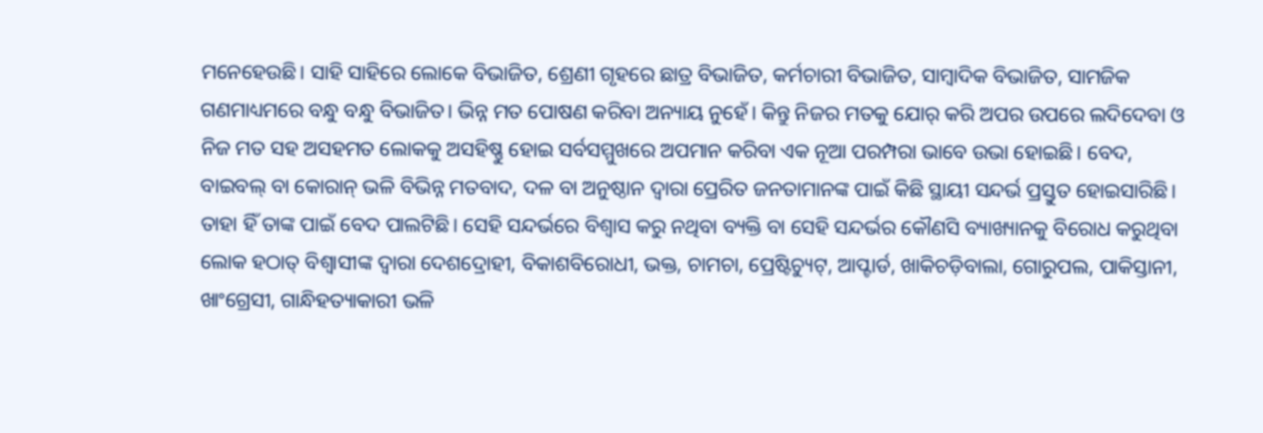ମନେହେଉଛି। ସାହି ସାହିରେ ଲୋକେ ବିଭାଜିତ, ଶ୍ରେଣୀ ଗୃହରେ ଛାତ୍ର ବିଭାଜିତ, କର୍ମଚାରୀ ବିଭାଜିତ, ସାମ୍ବାଦିକ ବିଭାଜିତ, ସାମଜିକ ଗଣମାଧ୍ୟମରେ ବନ୍ଧୁ ବନ୍ଧୁ ବିଭାଜିତ। ଭିନ୍ନ ମତ ପୋଷଣ କରିବା ଅନ୍ୟାୟ ନୁହେଁ। କିନ୍ତୁ ନିଜର ମତକୁ ଯୋର୍ କରି ଅପର ଉପରେ ଲଦିଦେବା ଓ ନିଜ ମତ ସହ ଅସହମତ ଲୋକକୁ ଅସହିଷ୍ଣୁ ହୋଇ ସର୍ବସମ୍ମୁଖରେ ଅପମାନ କରିବା ଏକ ନୂଆ ପରମ୍ପରା ଭାବେ ଉଭା ହୋଇଛି। ବେଦ, ବାଇବଲ୍ ବା କୋରାନ୍ ଭଳି ବିଭିନ୍ନ ମତବାଦ, ଦଳ ବା ଅନୁଷ୍ଠାନ ଦ୍ବାରା ପ୍ରେରିତ ଜନତାମାନଙ୍କ ପାଇଁ କିଛି ସ୍ଥାୟୀ ସନ୍ଦର୍ଭ ପ୍ରସ୍ତୁତ ହୋଇସାରିଛି। ତାହା ହିଁ ତାଙ୍କ ପାଇଁ ବେଦ ପାଲଟିଛି। ସେହି ସନ୍ଦର୍ଭରେ ବିଶ୍ବାସ କରୁ ନଥିବା ବ୍ୟକ୍ତି ବା ସେହି ସନ୍ଦର୍ଭର କୌଣସି ବ୍ୟାଖ୍ୟାନକୁ ବିରୋଧ କରୁଥିବା ଲୋକ ହଠାତ୍ ବିଶ୍ବାସୀଙ୍କ ଦ୍ବାରା ଦେଶଦ୍ରୋହୀ, ବିକାଶବିରୋଧୀ, ଭକ୍ତ, ଚାମଚା, ପ୍ରେଷ୍ଟିଚ୍ୟୁଟ୍, ଆପ୍ଟାର୍ଡ, ଖାକିଚଡ଼ିବାଲା, ଗୋରୁପଲ, ପାକିସ୍ତାନୀ, ଖାଂଗ୍ରେସୀ, ଗାନ୍ଧିହତ୍ୟାକାରୀ ଭଳି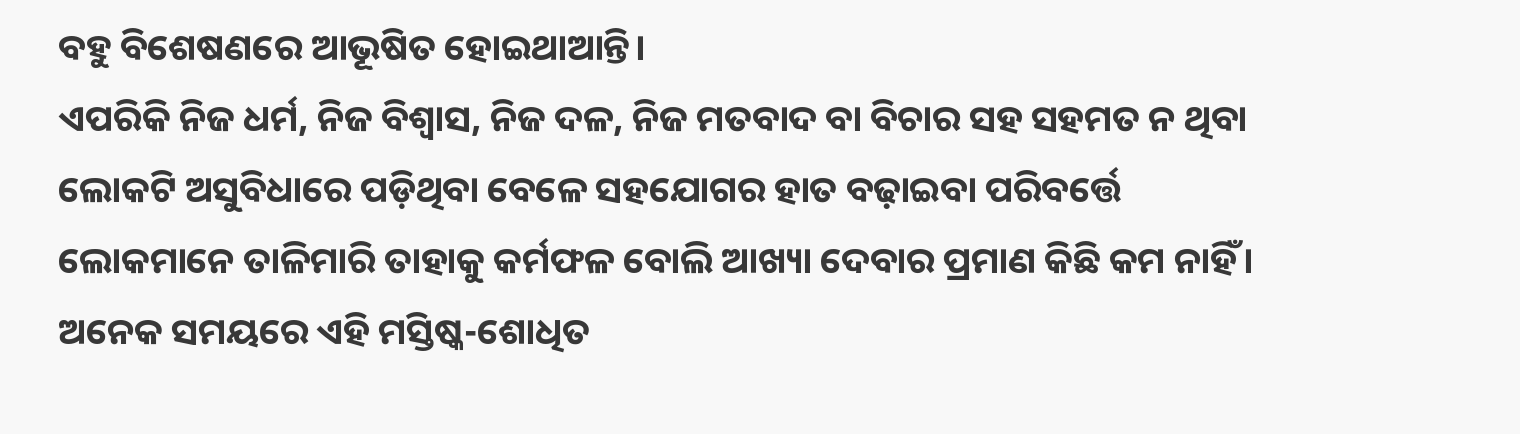ବହୁ ବିଶେଷଣରେ ଆଭୂଷିତ ହୋଇଥାଆନ୍ତି।
ଏପରିକି ନିଜ ଧର୍ମ, ନିଜ ବିଶ୍ବାସ, ନିଜ ଦଳ, ନିଜ ମତବାଦ ବା ବିଚାର ସହ ସହମତ ନ ଥିବା ଲୋକଟି ଅସୁବିଧାରେ ପଡ଼ିଥିବା ବେଳେ ସହଯୋଗର ହାତ ବଢ଼ାଇବା ପରିବର୍ତ୍ତେ ଲୋକମାନେ ତାଳିମାରି ତାହାକୁ କର୍ମଫଳ ବୋଲି ଆଖ୍ୟା ଦେବାର ପ୍ରମାଣ କିଛି କମ ନାହିଁ। ଅନେକ ସମୟରେ ଏହି ମସ୍ତିଷ୍କ-ଶୋଧିତ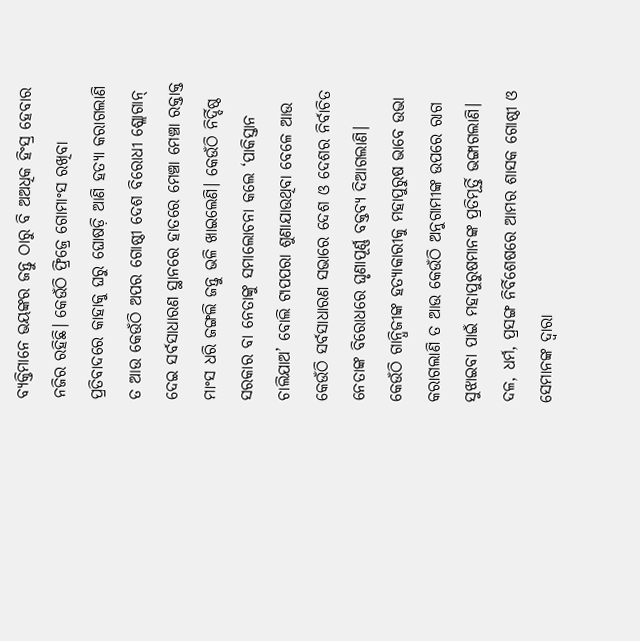ବ୍ୟକ୍ତିମାନେ ଭୟଙ୍କର ଜନ୍ତୁ ଠାରୁ ବି ଅଅଧିକ ହିଂସ୍ର ହେବାର ନଜିର ରହିଛି। କେଉଁଠି ଫ୍ରିଜ୍ରେ ଗୋମାଂସ ରଖିବା ପ୍ରତିବାଦରେ କାହାକୁ ଘରୁ ଘୋଷଡ଼ି ଆଣି ହତ୍ୟା କରାଗଲାଣି ତ ଆଉ କେଉଁଠି ଅପର ଗୋଷ୍ଠୀ ଦେଶ ବିରୋଧୀ ଶ୍ଲୋଗାନ୍ ଦେଇ ସର୍ବସାଧାରଣ ସ୍ଥାନରେ ହାତରେ ମେଞ୍ଚା ମେଞ୍ଚା ରକ୍ତାକ୍ତ ମାଂସ ଧରି ଜଙ୍ଗଲି ଜନ୍ତୁ ଭଳି ଖାଇଲେଣି। କେଉଁଠି ନିର୍ଦ୍ଦିଷ୍ଠ ସରକାର ବା ନେତାଙ୍କୁ ସମାଲୋଚନା କଲେ ‘ପାକିସ୍ତାନ ଚାଲିଯାଅ’ ବୋଲି ଟାପପରା ଶୁଣାଯାଉଥିବା ବେଳେ ଆଉ କେଉଁଠି ସର୍ବସାଧାରଣ ସଭାରେ ଦେଶ ଓ ଦେଶର ନିର୍ବାଚିତ ନେତାଙ୍କ ବିରୋଧରେ ଘୃଣାପୂର୍ଣ୍ଣ ବକ୍ତବ୍ୟ ଦିଆଗଲାଣି। କେଉଁଠି ଗାନ୍ଧିଜୀଙ୍କ ହତ୍ୟାକାରୀକୁ ମହାପୁରୁଷ ଭାବେ ଉଭା କରାଗଲାଣି ତ ଆଉ କେଉଁଠି ଅନୁଗାମୀଙ୍କ ଉପରେ ରାଗ ସୁଝାଇବା ପାଇଁ ମହାପୁରୁଷମାନଙ୍କ ପ୍ରତିମୂର୍ତ୍ତି ଭଙ୍ଗାଗଲାଣି।
ଦଳ, ଧର୍ମ, ପ୍ରସଙ୍ଗ ନିର୍ବିଶେଷରେ ଆମର ଶାସକ ଗୋଷ୍ଠୀ ଓ ସେମାନଙ୍କ ଦ୍ବାରା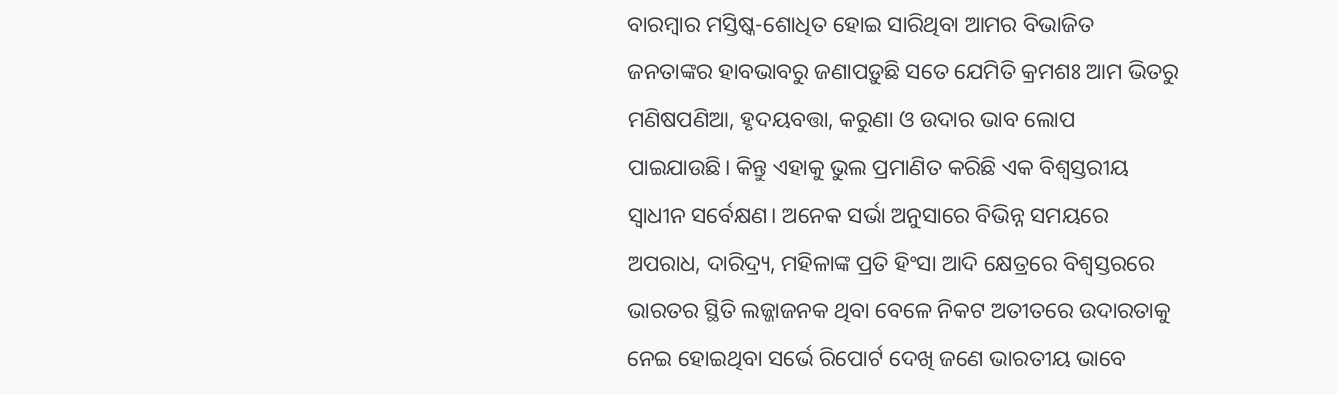ବାରମ୍ବାର ମସ୍ତିଷ୍କ-ଶୋଧିତ ହୋଇ ସାରିଥିବା ଆମର ବିଭାଜିତ ଜନତାଙ୍କର ହାବଭାବରୁ ଜଣାପଡ଼ୁଛି ସତେ ଯେମିତି କ୍ରମଶଃ ଆମ ଭିତରୁ ମଣିଷପଣିଆ, ହୃଦୟବତ୍ତା, କରୁଣା ଓ ଉଦାର ଭାବ ଲୋପ ପାଇଯାଉଛି। କିନ୍ତୁ ଏହାକୁ ଭୁଲ ପ୍ରମାଣିତ କରିଛି ଏକ ବିଶ୍ବସ୍ତରୀୟ ସ୍ବାଧୀନ ସର୍ବେକ୍ଷଣ। ଅନେକ ସର୍ଭା ଅନୁସାରେ ବିଭିନ୍ନ ସମୟରେ ଅପରାଧ, ଦାରିଦ୍ର୍ୟ, ମହିଳାଙ୍କ ପ୍ରତି ହିଂସା ଆଦି କ୍ଷେତ୍ରରେ ବିଶ୍ବସ୍ତରରେ ଭାରତର ସ୍ଥିତି ଲଜ୍ଜାଜନକ ଥିବା ବେଳେ ନିକଟ ଅତୀତରେ ଉଦାରତାକୁ ନେଇ ହୋଇଥିବା ସର୍ଭେ ରିପୋର୍ଟ ଦେଖି ଜଣେ ଭାରତୀୟ ଭାବେ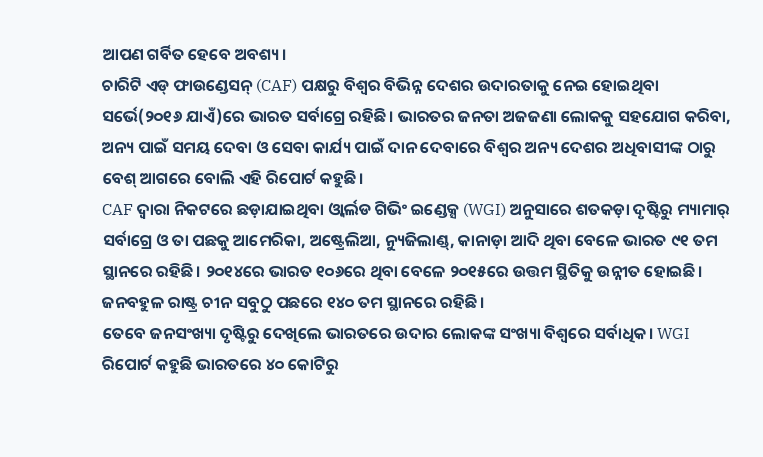ଆପଣ ଗର୍ବିତ ହେବେ ଅବଶ୍ୟ।
ଚାରିଟି ଏଡ୍ ଫାଉଣ୍ଡେସନ୍ (CAF) ପକ୍ଷରୁ ବିଶ୍ବର ବିଭିନ୍ନ ଦେଶର ଉଦାରତାକୁ ନେଇ ହୋଇଥିବା ସର୍ଭେ(୨୦୧୬ ଯାଏଁ)ରେ ଭାରତ ସର୍ବାଗ୍ରେ ରହିଛି। ଭାରତର ଜନତା ଅଜଜଣା ଲୋକକୁ ସହଯୋଗ କରିବା, ଅନ୍ୟ ପାଇଁ ସମୟ ଦେବା ଓ ସେବା କାର୍ଯ୍ୟ ପାଇଁ ଦାନ ଦେବାରେ ବିଶ୍ବର ଅନ୍ୟ ଦେଶର ଅଧିବାସୀଙ୍କ ଠାରୁ ବେଶ୍ ଆଗରେ ବୋଲି ଏହି ରିପୋର୍ଟ କହୁଛି।
CAF ଦ୍ବାରା ନିକଟରେ ଛଡ଼ାଯାଇଥିବା ଓ୍ବାର୍ଲଡ ଗିଭିଂ ଇଣ୍ଡେକ୍ସ (WGI) ଅନୁସାରେ ଶତକଡ଼ା ଦୃଷ୍ଟିରୁ ମ୍ୟାମାର୍ ସର୍ବାଗ୍ରେ ଓ ତା ପଛକୁ ଆମେରିକା, ଅଷ୍ଟ୍ରେଲିଆ, ନ୍ୟୁଜିଲାଣ୍ଡ୍, କାନାଡ଼ା ଆଦି ଥିବା ବେଳେ ଭାରତ ୯୧ ତମ ସ୍ଥାନରେ ରହିଛି। ୨୦୧୪ରେ ଭାରତ ୧୦୬ରେ ଥିବା ବେଳେ ୨୦୧୫ରେ ଉତ୍ତମ ସ୍ଥିତିକୁ ଉନ୍ନୀତ ହୋଇଛି। ଜନବହୁଳ ରାଷ୍ଟ୍ର ଚୀନ ସବୁଠୁ ପଛରେ ୧୪୦ ତମ ସ୍ଥାନରେ ରହିଛି।
ତେବେ ଜନସଂଖ୍ୟା ଦୃଷ୍ଟିରୁ ଦେଖିଲେ ଭାରତରେ ଉଦାର ଲୋକଙ୍କ ସଂଖ୍ୟା ବିଶ୍ବରେ ସର୍ବାଧିକ। WGI ରିପୋର୍ଟ କହୁଛି ଭାରତରେ ୪୦ କୋଟିରୁ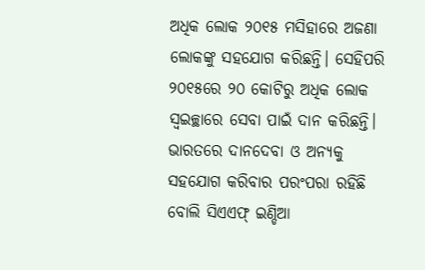ଅଧିକ ଲୋକ ୨୦୧୫ ମସିହାରେ ଅଜଣା ଲୋକଙ୍କୁ ସହଯୋଗ କରିଛନ୍ତି। ସେହିପରି ୨୦୧୫ରେ ୨୦ କୋଟିରୁ ଅଧିକ ଲୋକ ସ୍ବଇଚ୍ଛାରେ ସେବା ପାଇଁ ଦାନ କରିଛନ୍ତି।
ଭାରତରେ ଦାନଦେବା ଓ ଅନ୍ୟକୁ ସହଯୋଗ କରିବାର ପରଂପରା ରହିଛି ବୋଲି ସିଏଏଫ୍ ଇଣ୍ଡିଆ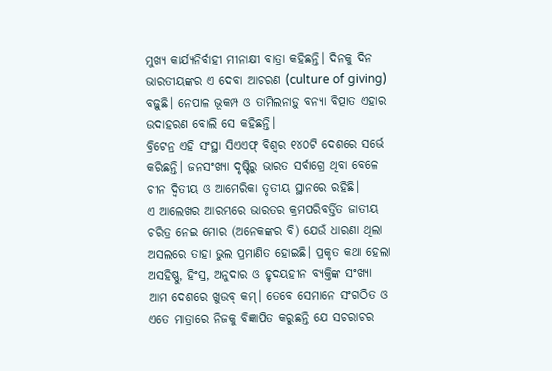ମୁଖ୍ୟ କାର୍ଯ୍ୟନିର୍ବାହୀ ମୀନାକ୍ଷୀ ବାତ୍ରା କହିଛନ୍ତି। ଦିନକୁ ଦିନ ଭାରତୀୟଙ୍କର ଏ ଦେବା ଆଚରଣ (culture of giving) ବଢ଼ୁଛି। ନେପାଳ ଭୂକମ୍ପ ଓ ତାମିଲନାଡ଼ୁ ବନ୍ୟା ବିତ୍ପାତ ଏହାର ଉଦାହରଣ ବୋଲି ସେ କହିଛନ୍ତି।
ବ୍ରିଟେନ୍ର ଏହି ସଂସ୍ଥା ସିଏଏଫ୍ ବିଶ୍ବର ୧୪୦ଟି ଦେଶରେ ସର୍ଭେ କରିଛନ୍ତି। ଜନସଂଖ୍ୟା ଦୃଷ୍ଟିରୁ ଭାରତ ସର୍ବାଗ୍ରେ ଥିବା ବେଳେ ଚୀନ ଦ୍ବିତୀୟ ଓ ଆମେରିକା ତୃତୀୟ ସ୍ଥାନରେ ରହିଛି।
ଏ ଆଲେଖର ଆରମ୍ଭରେ ଭାରତର କ୍ରମପରିବର୍ତ୍ତିତ ଜାତୀୟ ଚରିତ୍ର ନେଇ ମୋର (ଅନେକଙ୍କର ବି) ଯେଉଁ ଧାରଣା ଥିଲା ଅସଲରେ ତାହା ଭୁଲ ପ୍ରମାଣିତ ହୋଇଛି। ପ୍ରକୃତ କଥା ହେଲା ଅସହିଷ୍ଣୁ, ହିଂସ୍ର, ଅନୁଦାର ଓ ହୃଦୟହୀନ ବ୍ୟକ୍ତିଙ୍କ ସଂଖ୍ୟା ଆମ ଦେଶରେ ଖୁଉବ୍ କମ୍। ତେବେ ସେମାନେ ସଂଗଠିତ ଓ ଏତେ ମାତ୍ରାରେ ନିଜକୁ ବିଜ୍ଞାପିତ କରୁଛନ୍ତି ଯେ ସଚରାଚର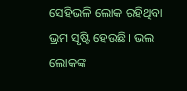ସେହିଭଳି ଲୋକ ରହିଥିବା ଭ୍ରମ ସୃଷ୍ଟି ହେଉଛି। ଭଲ ଲୋକଙ୍କ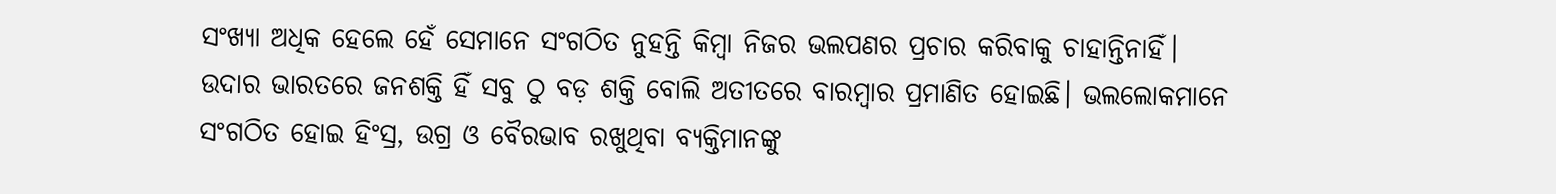ସଂଖ୍ୟା ଅଧିକ ହେଲେ ହେଁ ସେମାନେ ସଂଗଠିତ ନୁହନ୍ତି କିମ୍ବା ନିଜର ଭଲପଣର ପ୍ରଚାର କରିବାକୁ ଚାହାନ୍ତିନାହିଁ।
ଉଦାର ଭାରତରେ ଜନଶକ୍ତି ହିଁ ସବୁ ଠୁ ବଡ଼ ଶକ୍ତି ବୋଲି ଅତୀତରେ ବାରମ୍ବାର ପ୍ରମାଣିତ ହୋଇଛି। ଭଲଲୋକମାନେ ସଂଗଠିତ ହୋଇ ହିଂସ୍ର, ଉଗ୍ର ଓ ବୈରଭାବ ରଖୁଥିବା ବ୍ୟକ୍ତିମାନଙ୍କୁ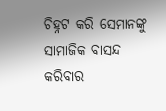ଚିହ୍ନଟ କରି ସେମାନଙ୍କୁ ସାମାଜିକ ବାସନ୍ଦ କରିବାର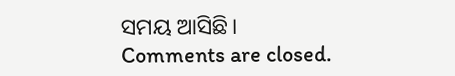ସମୟ ଆସିଛି।
Comments are closed.